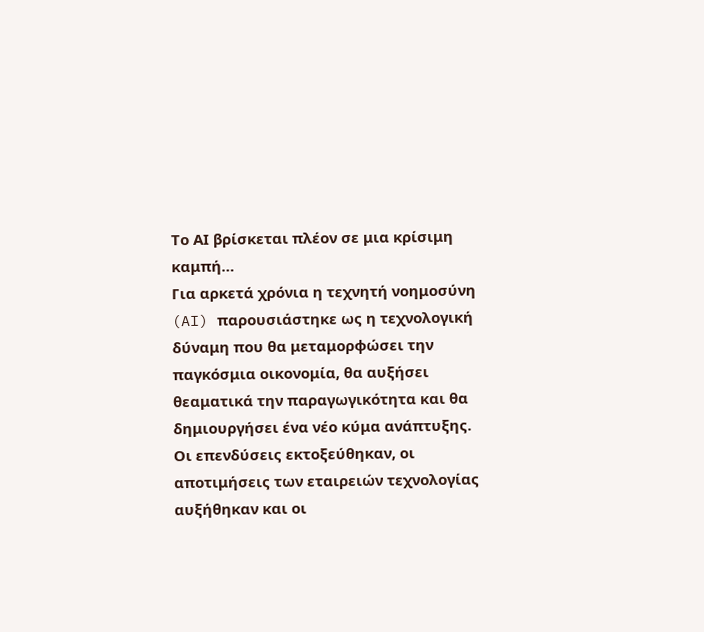Το ΑΙ βρίσκεται πλέον σε μια κρίσιμη καμπή…
Για αρκετά χρόνια η τεχνητή νοημοσύνη (AI) παρουσιάστηκε ως η τεχνολογική δύναμη που θα μεταμορφώσει την παγκόσμια οικονομία, θα αυξήσει θεαματικά την παραγωγικότητα και θα δημιουργήσει ένα νέο κύμα ανάπτυξης.
Οι επενδύσεις εκτοξεύθηκαν, οι αποτιμήσεις των εταιρειών τεχνολογίας αυξήθηκαν και οι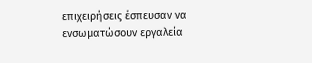επιχειρήσεις έσπευσαν να ενσωματώσουν εργαλεία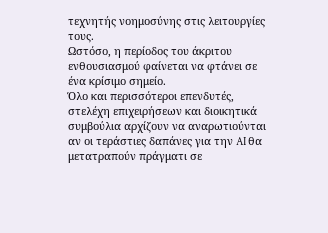τεχνητής νοημοσύνης στις λειτουργίες τους.
Ωστόσο, η περίοδος του άκριτου ενθουσιασμού φαίνεται να φτάνει σε ένα κρίσιμο σημείο.
Όλο και περισσότεροι επενδυτές, στελέχη επιχειρήσεων και διοικητικά συμβούλια αρχίζουν να αναρωτιούνται αν οι τεράστιες δαπάνες για την AI θα μετατραπούν πράγματι σε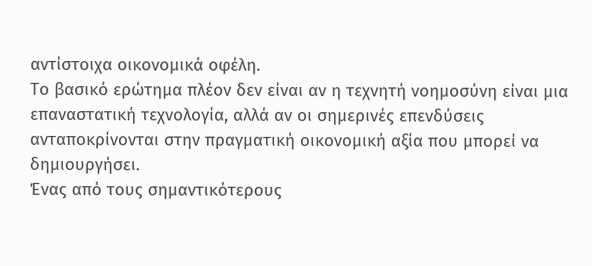αντίστοιχα οικονομικά οφέλη.
Το βασικό ερώτημα πλέον δεν είναι αν η τεχνητή νοημοσύνη είναι μια επαναστατική τεχνολογία, αλλά αν οι σημερινές επενδύσεις ανταποκρίνονται στην πραγματική οικονομική αξία που μπορεί να δημιουργήσει.
Ένας από τους σημαντικότερους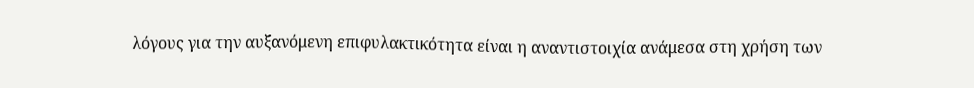λόγους για την αυξανόμενη επιφυλακτικότητα είναι η αναντιστοιχία ανάμεσα στη χρήση των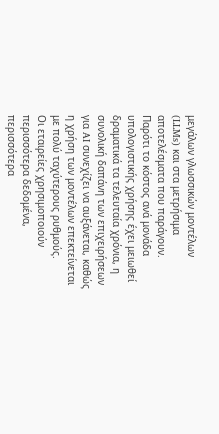μεγάλων γλωσσικών μοντέλων (LLMs) και στα μετρήσιμα αποτελέσματα που παράγουν.
Παρότι το κόστος ανά μονάδα υπολογιστικής χρήσης έχει μειωθεί δραματικά τα τελευταία χρόνια, η συνολική δαπάνη των επιχειρήσεων για AI συνεχίζει να αυξάνεται, καθώς η χρήση των μοντέλων επεκτείνεται με πολύ ταχύτερους ρυθμούς.
Οι εταιρείες χρησιμοποιούν περισσότερα δεδομένα, περισσότερα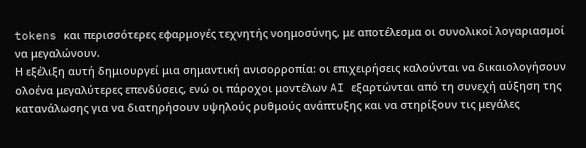tokens και περισσότερες εφαρμογές τεχνητής νοημοσύνης, με αποτέλεσμα οι συνολικοί λογαριασμοί να μεγαλώνουν.
Η εξέλιξη αυτή δημιουργεί μια σημαντική ανισορροπία: οι επιχειρήσεις καλούνται να δικαιολογήσουν ολοένα μεγαλύτερες επενδύσεις, ενώ οι πάροχοι μοντέλων AI εξαρτώνται από τη συνεχή αύξηση της κατανάλωσης για να διατηρήσουν υψηλούς ρυθμούς ανάπτυξης και να στηρίξουν τις μεγάλες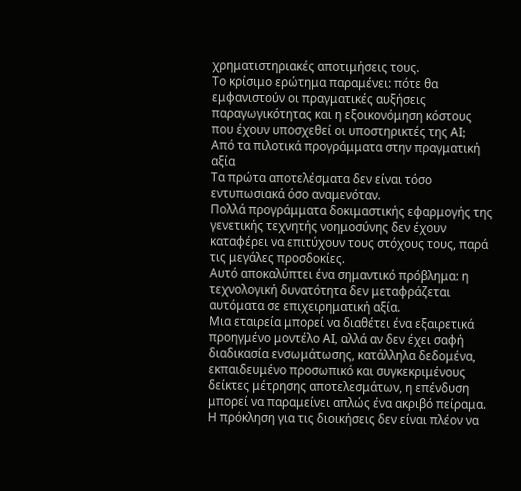χρηματιστηριακές αποτιμήσεις τους.
Το κρίσιμο ερώτημα παραμένει: πότε θα εμφανιστούν οι πραγματικές αυξήσεις παραγωγικότητας και η εξοικονόμηση κόστους που έχουν υποσχεθεί οι υποστηρικτές της AI;
Από τα πιλοτικά προγράμματα στην πραγματική αξία
Τα πρώτα αποτελέσματα δεν είναι τόσο εντυπωσιακά όσο αναμενόταν.
Πολλά προγράμματα δοκιμαστικής εφαρμογής της γενετικής τεχνητής νοημοσύνης δεν έχουν καταφέρει να επιτύχουν τους στόχους τους, παρά τις μεγάλες προσδοκίες.
Αυτό αποκαλύπτει ένα σημαντικό πρόβλημα: η τεχνολογική δυνατότητα δεν μεταφράζεται αυτόματα σε επιχειρηματική αξία.
Μια εταιρεία μπορεί να διαθέτει ένα εξαιρετικά προηγμένο μοντέλο AI, αλλά αν δεν έχει σαφή διαδικασία ενσωμάτωσης, κατάλληλα δεδομένα, εκπαιδευμένο προσωπικό και συγκεκριμένους δείκτες μέτρησης αποτελεσμάτων, η επένδυση μπορεί να παραμείνει απλώς ένα ακριβό πείραμα.
Η πρόκληση για τις διοικήσεις δεν είναι πλέον να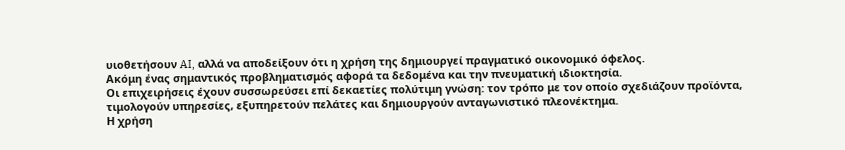υιοθετήσουν AI, αλλά να αποδείξουν ότι η χρήση της δημιουργεί πραγματικό οικονομικό όφελος.
Aκόμη ένας σημαντικός προβληματισμός αφορά τα δεδομένα και την πνευματική ιδιοκτησία.
Οι επιχειρήσεις έχουν συσσωρεύσει επί δεκαετίες πολύτιμη γνώση: τον τρόπο με τον οποίο σχεδιάζουν προϊόντα, τιμολογούν υπηρεσίες, εξυπηρετούν πελάτες και δημιουργούν ανταγωνιστικό πλεονέκτημα.
Η χρήση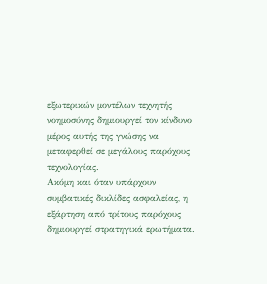εξωτερικών μοντέλων τεχνητής νοημοσύνης δημιουργεί τον κίνδυνο μέρος αυτής της γνώσης να μεταφερθεί σε μεγάλους παρόχους τεχνολογίας.
Ακόμη και όταν υπάρχουν συμβατικές δικλίδες ασφαλείας, η εξάρτηση από τρίτους παρόχους δημιουργεί στρατηγικά ερωτήματα.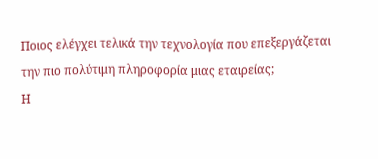Ποιος ελέγχει τελικά την τεχνολογία που επεξεργάζεται την πιο πολύτιμη πληροφορία μιας εταιρείας;
Η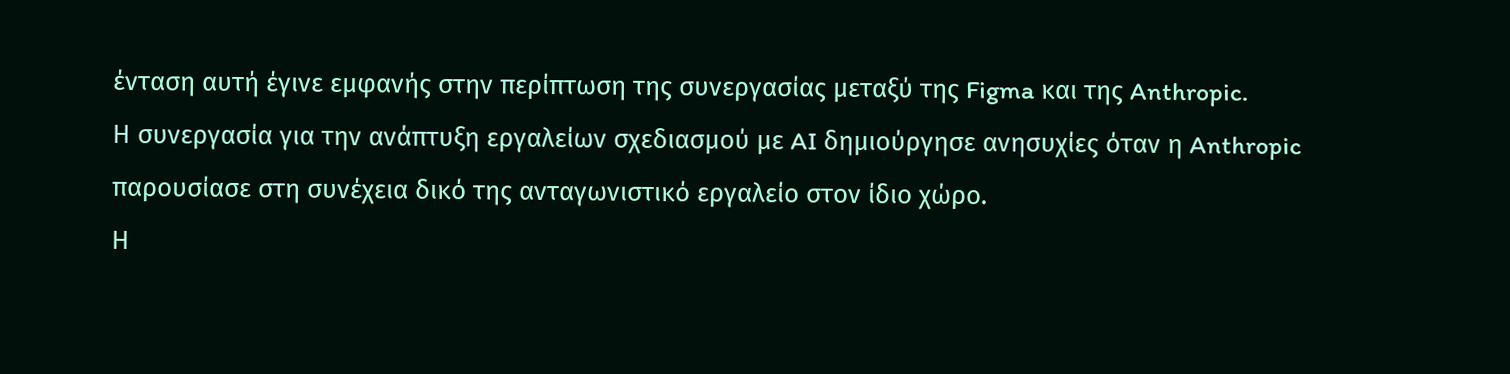ένταση αυτή έγινε εμφανής στην περίπτωση της συνεργασίας μεταξύ της Figma και της Anthropic.
Η συνεργασία για την ανάπτυξη εργαλείων σχεδιασμού με AI δημιούργησε ανησυχίες όταν η Anthropic παρουσίασε στη συνέχεια δικό της ανταγωνιστικό εργαλείο στον ίδιο χώρο.
Η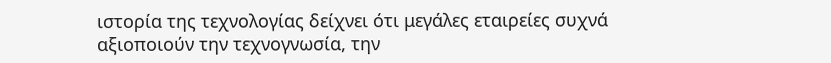ιστορία της τεχνολογίας δείχνει ότι μεγάλες εταιρείες συχνά αξιοποιούν την τεχνογνωσία, την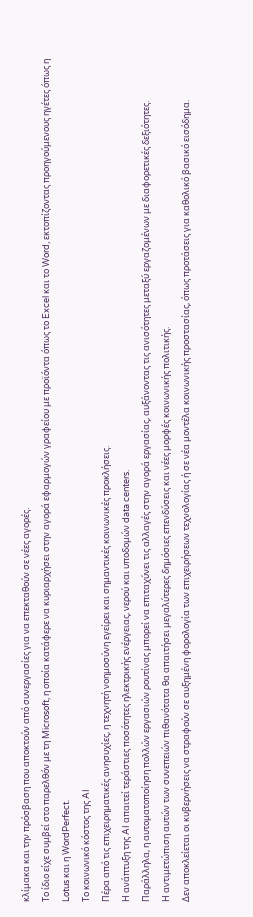κλίμακα και την πρόσβαση που αποκτούν από συνεργασίες για να επεκταθούν σε νέες αγορές.
Το ίδιο είχε συμβεί στο παρελθόν με τη Microsoft, η οποία κατάφερε να κυριαρχήσει στην αγορά εφαρμογών γραφείου με προϊόντα όπως το Excel και το Word, εκτοπίζοντας προηγούμενους ηγέτες όπως η Lotus και η WordPerfect.
Το κοινωνικό κόστος της AI
Πέρα από τις επιχειρηματικές ανησυχίες, η τεχνητή νοημοσύνη εγείρει και σημαντικές κοινωνικές προκλήσεις.
Η ανάπτυξη της AI απαιτεί τεράστιες ποσότητες ηλεκτρικής ενέργειας, νερού και υποδομών data centers.
Παράλληλα, η αυτοματοποίηση πολλών εργασιών ρουτίνας μπορεί να επιταχύνει τις αλλαγές στην αγορά εργασίας, αυξάνοντας τις ανισότητες μεταξύ εργαζομένων με διαφορετικές δεξιότητες.
Η αντιμετώπιση αυτών των συνεπειών πιθανότατα θα απαιτήσει μεγαλύτερες δημόσιες επενδύσεις και νέες μορφές κοινωνικής πολιτικής.
Δεν αποκλείεται οι κυβερνήσεις να στραφούν σε αυξημένη φορολογία των επιχειρήσεων τεχνολογίας ή σε νέα μοντέλα κοινωνικής προστασίας, όπως προτάσεις για καθολικό βασικό εισόδημα.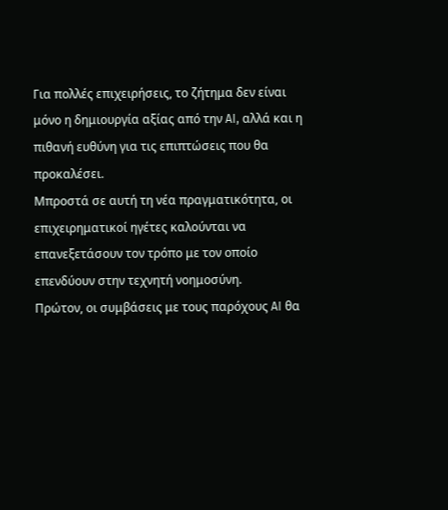Για πολλές επιχειρήσεις, το ζήτημα δεν είναι μόνο η δημιουργία αξίας από την AI, αλλά και η πιθανή ευθύνη για τις επιπτώσεις που θα προκαλέσει.
Μπροστά σε αυτή τη νέα πραγματικότητα, οι επιχειρηματικοί ηγέτες καλούνται να επανεξετάσουν τον τρόπο με τον οποίο επενδύουν στην τεχνητή νοημοσύνη.
Πρώτον, οι συμβάσεις με τους παρόχους AI θα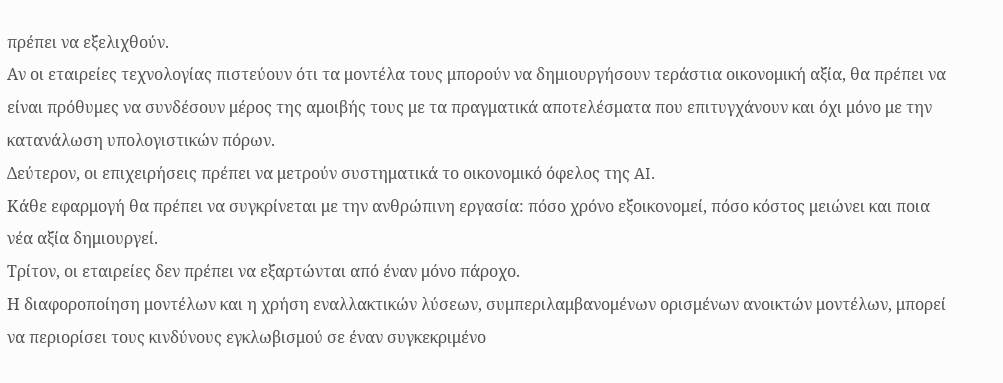πρέπει να εξελιχθούν.
Αν οι εταιρείες τεχνολογίας πιστεύουν ότι τα μοντέλα τους μπορούν να δημιουργήσουν τεράστια οικονομική αξία, θα πρέπει να είναι πρόθυμες να συνδέσουν μέρος της αμοιβής τους με τα πραγματικά αποτελέσματα που επιτυγχάνουν και όχι μόνο με την κατανάλωση υπολογιστικών πόρων.
Δεύτερον, οι επιχειρήσεις πρέπει να μετρούν συστηματικά το οικονομικό όφελος της AI.
Κάθε εφαρμογή θα πρέπει να συγκρίνεται με την ανθρώπινη εργασία: πόσο χρόνο εξοικονομεί, πόσο κόστος μειώνει και ποια νέα αξία δημιουργεί.
Τρίτον, οι εταιρείες δεν πρέπει να εξαρτώνται από έναν μόνο πάροχο.
Η διαφοροποίηση μοντέλων και η χρήση εναλλακτικών λύσεων, συμπεριλαμβανομένων ορισμένων ανοικτών μοντέλων, μπορεί να περιορίσει τους κινδύνους εγκλωβισμού σε έναν συγκεκριμένο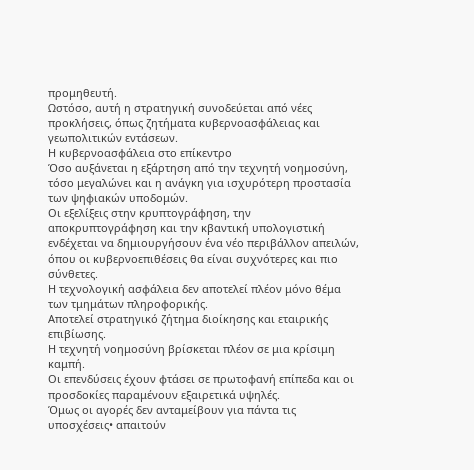προμηθευτή.
Ωστόσο, αυτή η στρατηγική συνοδεύεται από νέες προκλήσεις, όπως ζητήματα κυβερνοασφάλειας και γεωπολιτικών εντάσεων.
Η κυβερνοασφάλεια στο επίκεντρο
Όσο αυξάνεται η εξάρτηση από την τεχνητή νοημοσύνη, τόσο μεγαλώνει και η ανάγκη για ισχυρότερη προστασία των ψηφιακών υποδομών.
Οι εξελίξεις στην κρυπτογράφηση, την αποκρυπτογράφηση και την κβαντική υπολογιστική ενδέχεται να δημιουργήσουν ένα νέο περιβάλλον απειλών, όπου οι κυβερνοεπιθέσεις θα είναι συχνότερες και πιο σύνθετες.
Η τεχνολογική ασφάλεια δεν αποτελεί πλέον μόνο θέμα των τμημάτων πληροφορικής.
Αποτελεί στρατηγικό ζήτημα διοίκησης και εταιρικής επιβίωσης.
Η τεχνητή νοημοσύνη βρίσκεται πλέον σε μια κρίσιμη καμπή.
Οι επενδύσεις έχουν φτάσει σε πρωτοφανή επίπεδα και οι προσδοκίες παραμένουν εξαιρετικά υψηλές.
Όμως οι αγορές δεν ανταμείβουν για πάντα τις υποσχέσεις• απαιτούν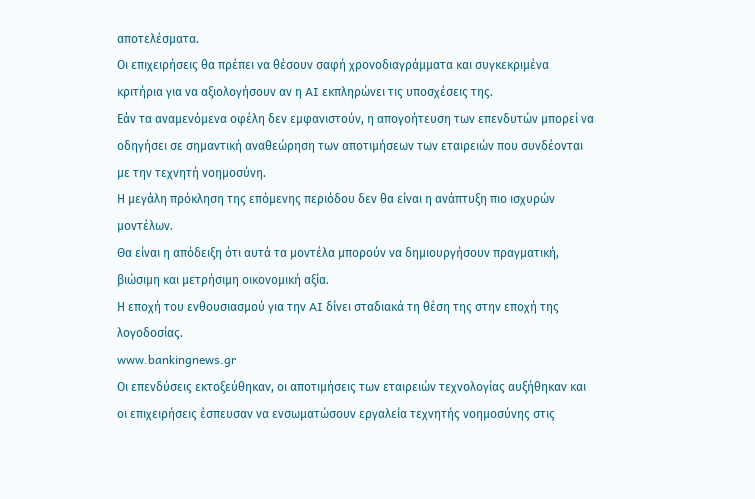αποτελέσματα.
Οι επιχειρήσεις θα πρέπει να θέσουν σαφή χρονοδιαγράμματα και συγκεκριμένα κριτήρια για να αξιολογήσουν αν η AI εκπληρώνει τις υποσχέσεις της.
Εάν τα αναμενόμενα οφέλη δεν εμφανιστούν, η απογοήτευση των επενδυτών μπορεί να οδηγήσει σε σημαντική αναθεώρηση των αποτιμήσεων των εταιρειών που συνδέονται με την τεχνητή νοημοσύνη.
Η μεγάλη πρόκληση της επόμενης περιόδου δεν θα είναι η ανάπτυξη πιο ισχυρών μοντέλων.
Θα είναι η απόδειξη ότι αυτά τα μοντέλα μπορούν να δημιουργήσουν πραγματική, βιώσιμη και μετρήσιμη οικονομική αξία.
Η εποχή του ενθουσιασμού για την AI δίνει σταδιακά τη θέση της στην εποχή της λογοδοσίας.
www.bankingnews.gr
Οι επενδύσεις εκτοξεύθηκαν, οι αποτιμήσεις των εταιρειών τεχνολογίας αυξήθηκαν και οι επιχειρήσεις έσπευσαν να ενσωματώσουν εργαλεία τεχνητής νοημοσύνης στις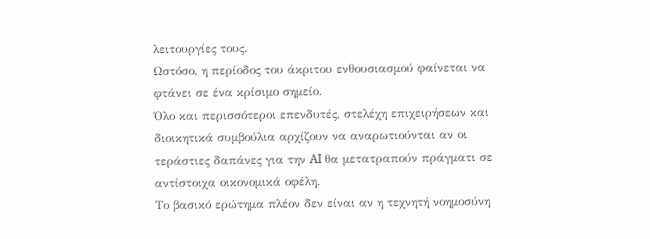λειτουργίες τους.
Ωστόσο, η περίοδος του άκριτου ενθουσιασμού φαίνεται να φτάνει σε ένα κρίσιμο σημείο.
Όλο και περισσότεροι επενδυτές, στελέχη επιχειρήσεων και διοικητικά συμβούλια αρχίζουν να αναρωτιούνται αν οι τεράστιες δαπάνες για την AI θα μετατραπούν πράγματι σε αντίστοιχα οικονομικά οφέλη.
Το βασικό ερώτημα πλέον δεν είναι αν η τεχνητή νοημοσύνη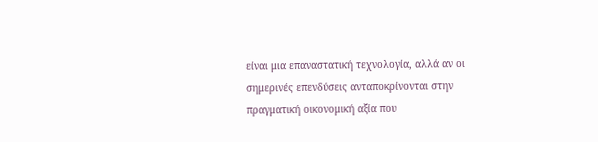είναι μια επαναστατική τεχνολογία, αλλά αν οι σημερινές επενδύσεις ανταποκρίνονται στην πραγματική οικονομική αξία που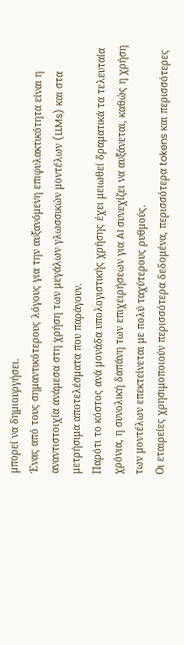μπορεί να δημιουργήσει.
Ένας από τους σημαντικότερους λόγους για την αυξανόμενη επιφυλακτικότητα είναι η αναντιστοιχία ανάμεσα στη χρήση των μεγάλων γλωσσικών μοντέλων (LLMs) και στα μετρήσιμα αποτελέσματα που παράγουν.
Παρότι το κόστος ανά μονάδα υπολογιστικής χρήσης έχει μειωθεί δραματικά τα τελευταία χρόνια, η συνολική δαπάνη των επιχειρήσεων για AI συνεχίζει να αυξάνεται, καθώς η χρήση των μοντέλων επεκτείνεται με πολύ ταχύτερους ρυθμούς.
Οι εταιρείες χρησιμοποιούν περισσότερα δεδομένα, περισσότερα tokens και περισσότερες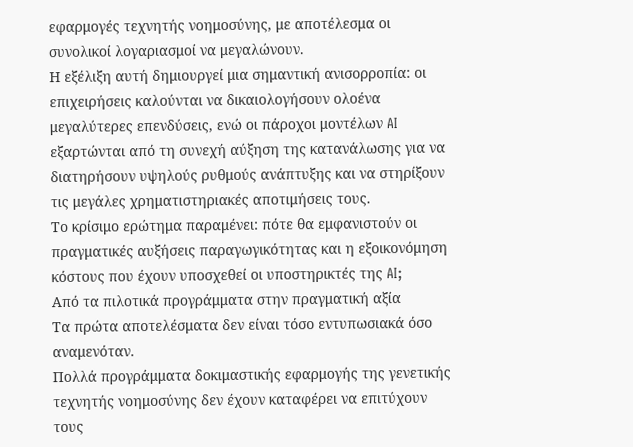εφαρμογές τεχνητής νοημοσύνης, με αποτέλεσμα οι συνολικοί λογαριασμοί να μεγαλώνουν.
Η εξέλιξη αυτή δημιουργεί μια σημαντική ανισορροπία: οι επιχειρήσεις καλούνται να δικαιολογήσουν ολοένα μεγαλύτερες επενδύσεις, ενώ οι πάροχοι μοντέλων AI εξαρτώνται από τη συνεχή αύξηση της κατανάλωσης για να διατηρήσουν υψηλούς ρυθμούς ανάπτυξης και να στηρίξουν τις μεγάλες χρηματιστηριακές αποτιμήσεις τους.
Το κρίσιμο ερώτημα παραμένει: πότε θα εμφανιστούν οι πραγματικές αυξήσεις παραγωγικότητας και η εξοικονόμηση κόστους που έχουν υποσχεθεί οι υποστηρικτές της AI;
Από τα πιλοτικά προγράμματα στην πραγματική αξία
Τα πρώτα αποτελέσματα δεν είναι τόσο εντυπωσιακά όσο αναμενόταν.
Πολλά προγράμματα δοκιμαστικής εφαρμογής της γενετικής τεχνητής νοημοσύνης δεν έχουν καταφέρει να επιτύχουν τους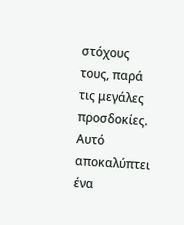στόχους τους, παρά τις μεγάλες προσδοκίες.
Αυτό αποκαλύπτει ένα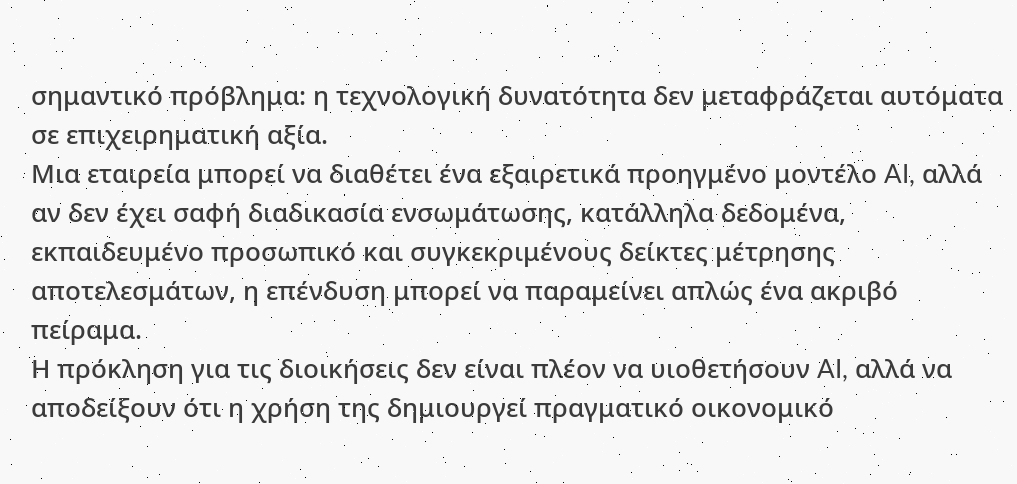σημαντικό πρόβλημα: η τεχνολογική δυνατότητα δεν μεταφράζεται αυτόματα σε επιχειρηματική αξία.
Μια εταιρεία μπορεί να διαθέτει ένα εξαιρετικά προηγμένο μοντέλο AI, αλλά αν δεν έχει σαφή διαδικασία ενσωμάτωσης, κατάλληλα δεδομένα, εκπαιδευμένο προσωπικό και συγκεκριμένους δείκτες μέτρησης αποτελεσμάτων, η επένδυση μπορεί να παραμείνει απλώς ένα ακριβό πείραμα.
Η πρόκληση για τις διοικήσεις δεν είναι πλέον να υιοθετήσουν AI, αλλά να αποδείξουν ότι η χρήση της δημιουργεί πραγματικό οικονομικό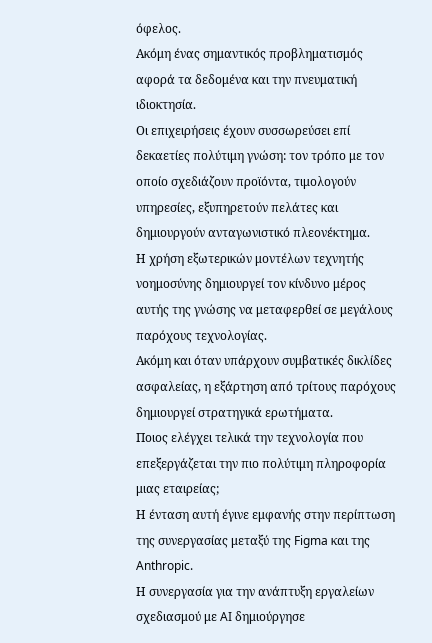όφελος.
Aκόμη ένας σημαντικός προβληματισμός αφορά τα δεδομένα και την πνευματική ιδιοκτησία.
Οι επιχειρήσεις έχουν συσσωρεύσει επί δεκαετίες πολύτιμη γνώση: τον τρόπο με τον οποίο σχεδιάζουν προϊόντα, τιμολογούν υπηρεσίες, εξυπηρετούν πελάτες και δημιουργούν ανταγωνιστικό πλεονέκτημα.
Η χρήση εξωτερικών μοντέλων τεχνητής νοημοσύνης δημιουργεί τον κίνδυνο μέρος αυτής της γνώσης να μεταφερθεί σε μεγάλους παρόχους τεχνολογίας.
Ακόμη και όταν υπάρχουν συμβατικές δικλίδες ασφαλείας, η εξάρτηση από τρίτους παρόχους δημιουργεί στρατηγικά ερωτήματα.
Ποιος ελέγχει τελικά την τεχνολογία που επεξεργάζεται την πιο πολύτιμη πληροφορία μιας εταιρείας;
Η ένταση αυτή έγινε εμφανής στην περίπτωση της συνεργασίας μεταξύ της Figma και της Anthropic.
Η συνεργασία για την ανάπτυξη εργαλείων σχεδιασμού με AI δημιούργησε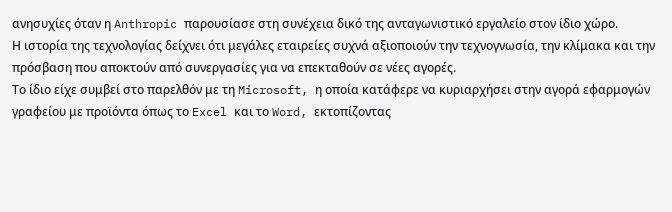ανησυχίες όταν η Anthropic παρουσίασε στη συνέχεια δικό της ανταγωνιστικό εργαλείο στον ίδιο χώρο.
Η ιστορία της τεχνολογίας δείχνει ότι μεγάλες εταιρείες συχνά αξιοποιούν την τεχνογνωσία, την κλίμακα και την πρόσβαση που αποκτούν από συνεργασίες για να επεκταθούν σε νέες αγορές.
Το ίδιο είχε συμβεί στο παρελθόν με τη Microsoft, η οποία κατάφερε να κυριαρχήσει στην αγορά εφαρμογών γραφείου με προϊόντα όπως το Excel και το Word, εκτοπίζοντας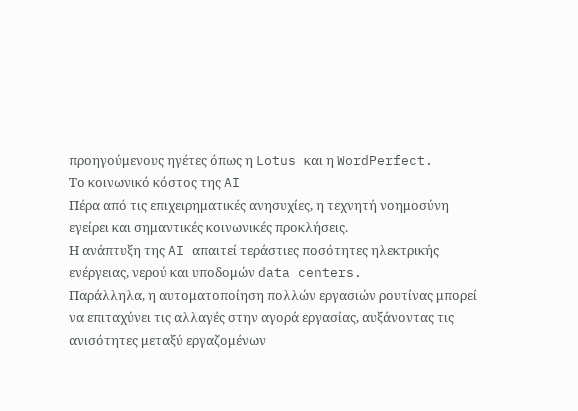προηγούμενους ηγέτες όπως η Lotus και η WordPerfect.
Το κοινωνικό κόστος της AI
Πέρα από τις επιχειρηματικές ανησυχίες, η τεχνητή νοημοσύνη εγείρει και σημαντικές κοινωνικές προκλήσεις.
Η ανάπτυξη της AI απαιτεί τεράστιες ποσότητες ηλεκτρικής ενέργειας, νερού και υποδομών data centers.
Παράλληλα, η αυτοματοποίηση πολλών εργασιών ρουτίνας μπορεί να επιταχύνει τις αλλαγές στην αγορά εργασίας, αυξάνοντας τις ανισότητες μεταξύ εργαζομένων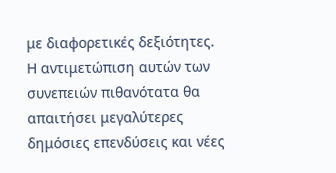με διαφορετικές δεξιότητες.
Η αντιμετώπιση αυτών των συνεπειών πιθανότατα θα απαιτήσει μεγαλύτερες δημόσιες επενδύσεις και νέες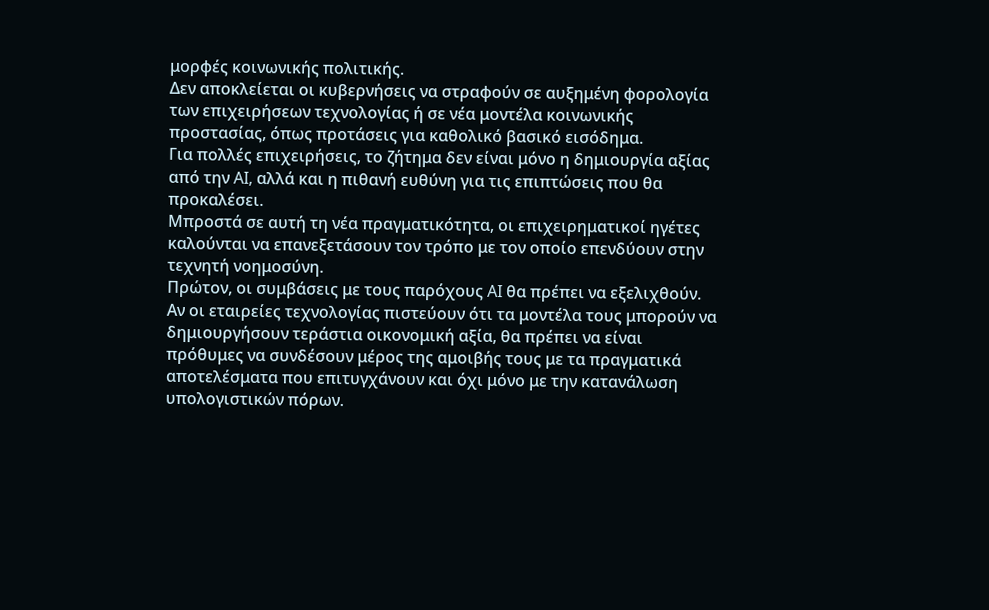μορφές κοινωνικής πολιτικής.
Δεν αποκλείεται οι κυβερνήσεις να στραφούν σε αυξημένη φορολογία των επιχειρήσεων τεχνολογίας ή σε νέα μοντέλα κοινωνικής προστασίας, όπως προτάσεις για καθολικό βασικό εισόδημα.
Για πολλές επιχειρήσεις, το ζήτημα δεν είναι μόνο η δημιουργία αξίας από την AI, αλλά και η πιθανή ευθύνη για τις επιπτώσεις που θα προκαλέσει.
Μπροστά σε αυτή τη νέα πραγματικότητα, οι επιχειρηματικοί ηγέτες καλούνται να επανεξετάσουν τον τρόπο με τον οποίο επενδύουν στην τεχνητή νοημοσύνη.
Πρώτον, οι συμβάσεις με τους παρόχους AI θα πρέπει να εξελιχθούν.
Αν οι εταιρείες τεχνολογίας πιστεύουν ότι τα μοντέλα τους μπορούν να δημιουργήσουν τεράστια οικονομική αξία, θα πρέπει να είναι πρόθυμες να συνδέσουν μέρος της αμοιβής τους με τα πραγματικά αποτελέσματα που επιτυγχάνουν και όχι μόνο με την κατανάλωση υπολογιστικών πόρων.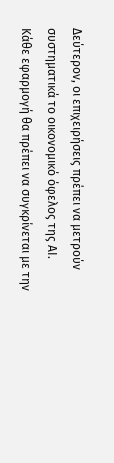Δεύτερον, οι επιχειρήσεις πρέπει να μετρούν συστηματικά το οικονομικό όφελος της AI.
Κάθε εφαρμογή θα πρέπει να συγκρίνεται με την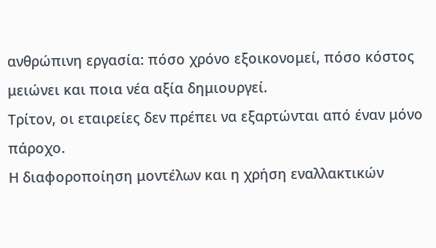ανθρώπινη εργασία: πόσο χρόνο εξοικονομεί, πόσο κόστος μειώνει και ποια νέα αξία δημιουργεί.
Τρίτον, οι εταιρείες δεν πρέπει να εξαρτώνται από έναν μόνο πάροχο.
Η διαφοροποίηση μοντέλων και η χρήση εναλλακτικών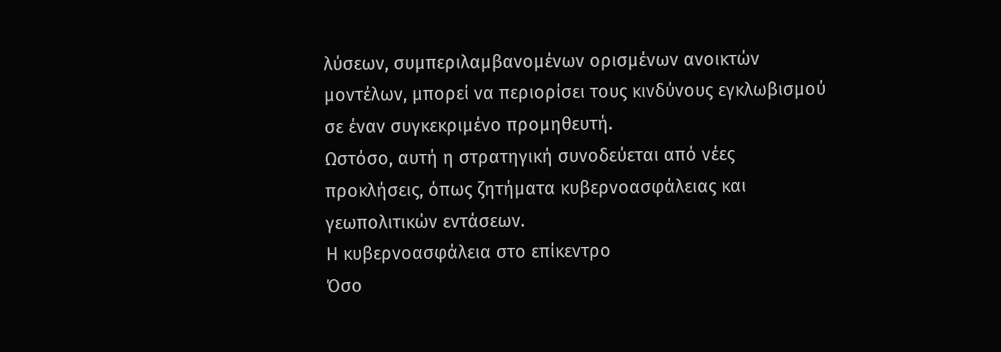λύσεων, συμπεριλαμβανομένων ορισμένων ανοικτών μοντέλων, μπορεί να περιορίσει τους κινδύνους εγκλωβισμού σε έναν συγκεκριμένο προμηθευτή.
Ωστόσο, αυτή η στρατηγική συνοδεύεται από νέες προκλήσεις, όπως ζητήματα κυβερνοασφάλειας και γεωπολιτικών εντάσεων.
Η κυβερνοασφάλεια στο επίκεντρο
Όσο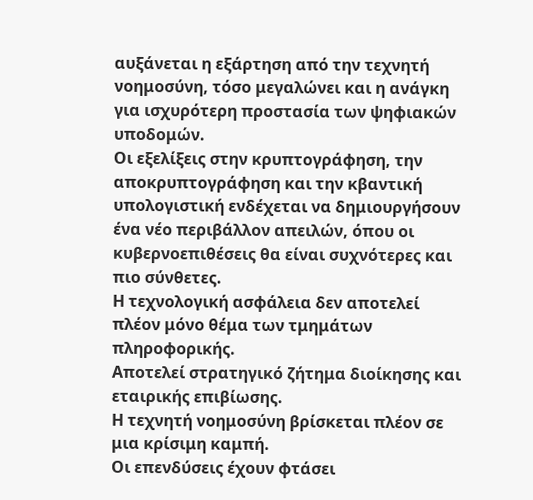αυξάνεται η εξάρτηση από την τεχνητή νοημοσύνη, τόσο μεγαλώνει και η ανάγκη για ισχυρότερη προστασία των ψηφιακών υποδομών.
Οι εξελίξεις στην κρυπτογράφηση, την αποκρυπτογράφηση και την κβαντική υπολογιστική ενδέχεται να δημιουργήσουν ένα νέο περιβάλλον απειλών, όπου οι κυβερνοεπιθέσεις θα είναι συχνότερες και πιο σύνθετες.
Η τεχνολογική ασφάλεια δεν αποτελεί πλέον μόνο θέμα των τμημάτων πληροφορικής.
Αποτελεί στρατηγικό ζήτημα διοίκησης και εταιρικής επιβίωσης.
Η τεχνητή νοημοσύνη βρίσκεται πλέον σε μια κρίσιμη καμπή.
Οι επενδύσεις έχουν φτάσει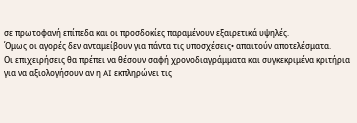σε πρωτοφανή επίπεδα και οι προσδοκίες παραμένουν εξαιρετικά υψηλές.
Όμως οι αγορές δεν ανταμείβουν για πάντα τις υποσχέσεις• απαιτούν αποτελέσματα.
Οι επιχειρήσεις θα πρέπει να θέσουν σαφή χρονοδιαγράμματα και συγκεκριμένα κριτήρια για να αξιολογήσουν αν η AI εκπληρώνει τις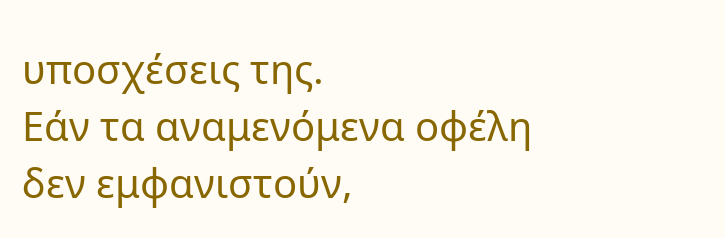υποσχέσεις της.
Εάν τα αναμενόμενα οφέλη δεν εμφανιστούν,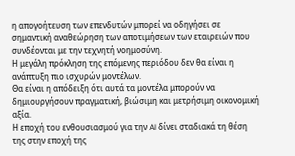η απογοήτευση των επενδυτών μπορεί να οδηγήσει σε σημαντική αναθεώρηση των αποτιμήσεων των εταιρειών που συνδέονται με την τεχνητή νοημοσύνη.
Η μεγάλη πρόκληση της επόμενης περιόδου δεν θα είναι η ανάπτυξη πιο ισχυρών μοντέλων.
Θα είναι η απόδειξη ότι αυτά τα μοντέλα μπορούν να δημιουργήσουν πραγματική, βιώσιμη και μετρήσιμη οικονομική αξία.
Η εποχή του ενθουσιασμού για την AI δίνει σταδιακά τη θέση της στην εποχή της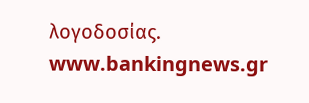λογοδοσίας.
www.bankingnews.gr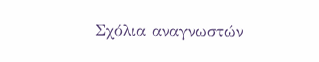Σχόλια αναγνωστών